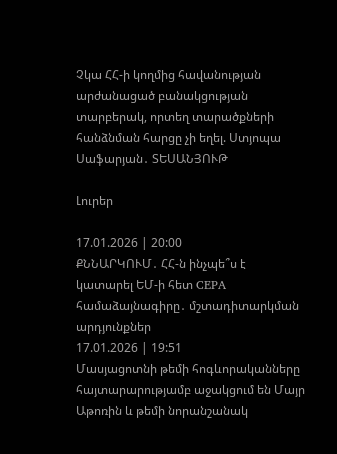Չկա ՀՀ-ի կողմից հավանության արժանացած բանակցության տարբերակ, որտեղ տարածքների հանձնման հարցը չի եղել. Ստյոպա Սաֆարյան․ ՏԵՍԱՆՅՈՒԹ

Լուրեր

17.01.2026 | 20:00
ՔՆՆԱՐԿՈՒՄ․ ՀՀ-ն ինչպե՞ս է կատարել ԵՄ-ի հետ CEPA համաձայնագիրը․ մշտադիտարկման արդյունքներ
17.01.2026 | 19:51
Մասյացոտնի թեմի հոգևորականները հայտարարությամբ աջակցում են Մայր Աթոռին և թեմի նորանշանակ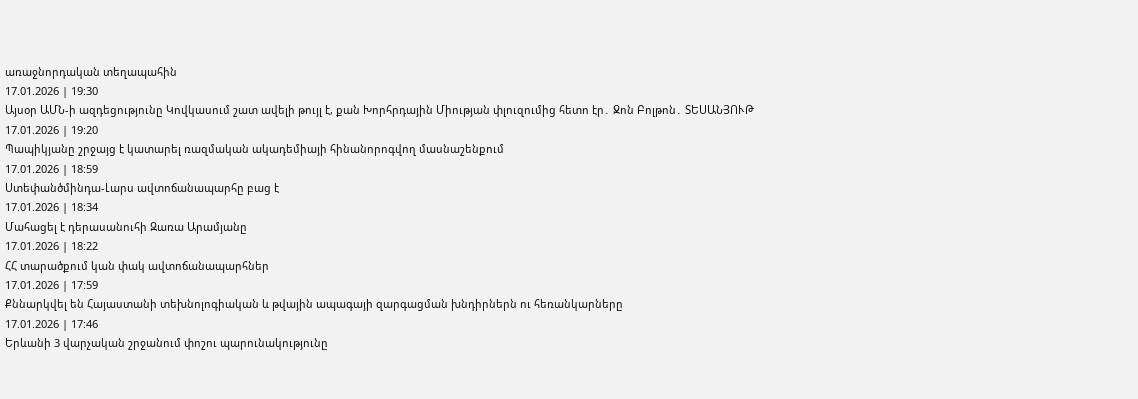առաջնորդական տեղապահին
17.01.2026 | 19:30
Այսօր ԱՄՆ-ի ազդեցությունը Կովկասում շատ ավելի թույլ է, քան Խորհրդային Միության փլուզումից հետո էր․ Ջոն Բոլթոն․ ՏԵՍԱՆՅՈՒԹ
17.01.2026 | 19:20
Պապիկյանը շրջայց է կատարել ռազմական ակադեմիայի հինանորոգվող մասնաշենքում
17.01.2026 | 18:59
Ստեփանծմինդա-Լարս ավտոճանապարհը բաց է
17.01.2026 | 18:34
Մահացել է դերասանուհի Զառա Արամյանը
17.01.2026 | 18:22
ՀՀ տարածքում կան փակ ավտոճանապարհներ
17.01.2026 | 17:59
Քննարկվել են Հայաստանի տեխնոլոգիական և թվային ապագայի զարգացման խնդիրներն ու հեռանկարները
17.01.2026 | 17:46
Երևանի 3 վարչական շրջանում փոշու պարունակությունը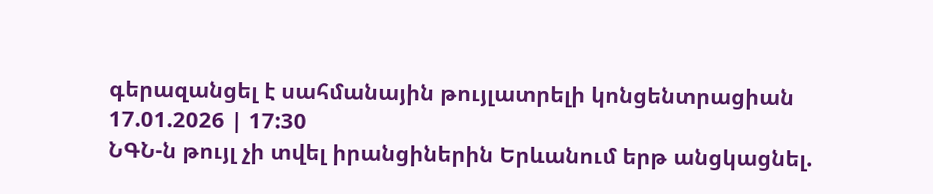գերազանցել է սահմանային թույլատրելի կոնցենտրացիան
17.01.2026 | 17:30
ՆԳՆ-ն թույլ չի տվել իրանցիներին Երևանում երթ անցկացնել.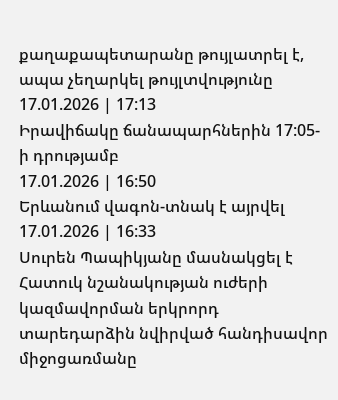քաղաքապետարանը թույլատրել է, ապա չեղարկել թույլտվությունը
17.01.2026 | 17:13
Իրավիճակը ճանապարհներին 17:05-ի դրությամբ
17.01.2026 | 16:50
Երևանում վագոն-տնակ է այրվել
17.01.2026 | 16:33
Սուրեն Պապիկյանը մասնակցել է Հատուկ նշանակության ուժերի կազմավորման երկրորդ տարեդարձին նվիրված հանդիսավոր միջոցառմանը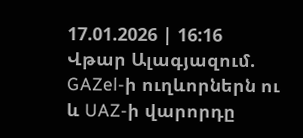17.01.2026 | 16:16
Վթար Ալագյազում. GAZel-ի ուղևորներն ու և UAZ-ի վարորդը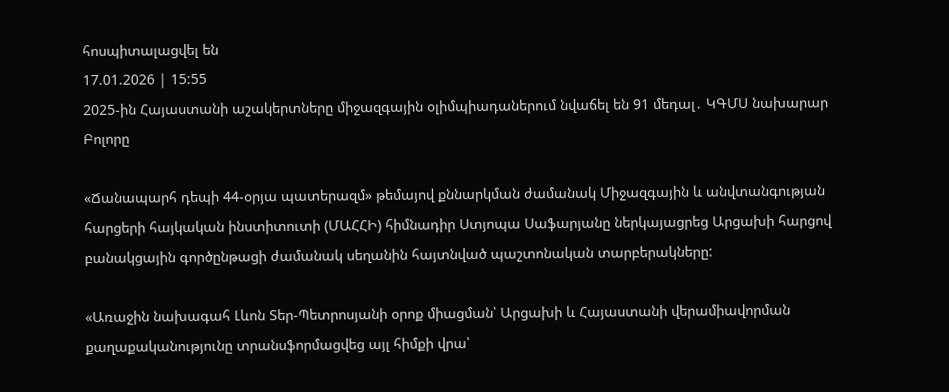հոսպիտալացվել են
17.01.2026 | 15:55
2025-ին Հայաստանի աշակերտները միջազգային օլիմպիադաներում նվաճել են 91 մեդալ․ ԿԳՄՍ նախարար
Բոլորը

«Ճանապարհ դեպի 44-օրյա պատերազմ» թեմայով քննարկման ժամանակ Միջազգային և անվտանգության հարցերի հայկական ինստիտուտի (ՄԱՀՀԻ) հիմնադիր Ստյոպա Սաֆարյանը ներկայացրեց Արցախի հարցով բանակցային գործընթացի ժամանակ սեղանին հայտնված պաշտոնական տարբերակները:

«Առաջին նախագահ Լևոն Տեր-Պետրոսյանի օրոք միացման՝ Արցախի և Հայաստանի վերամիավորման քաղաքականությունը տրանսֆորմացվեց այլ հիմքի վրա՝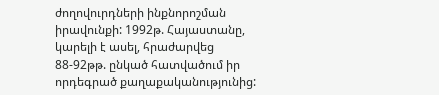ժողովուրդների ինքնորոշման իրավունքի: 1992թ. Հայաստանը, կարելի է ասել, հրաժարվեց 88-92թթ. ընկած հատվածում իր որդեգրած քաղաքականությունից: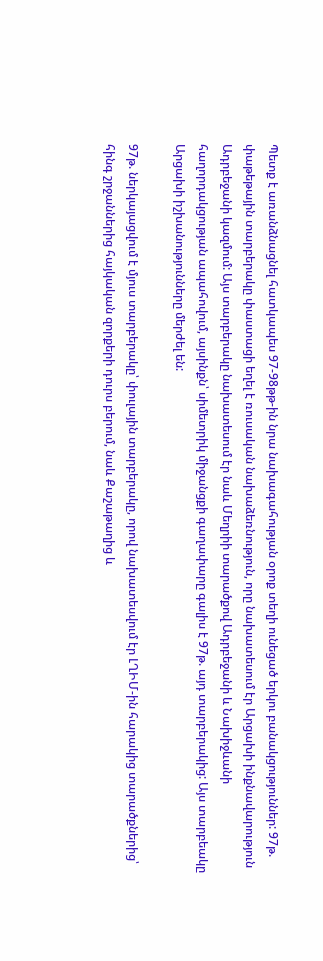Պետք է առանձնացնել հատկապես 97-98թթ-ին նրա նախագահության օրոք տեղի ունեցած երկու բանակցություններ: 97թ. փաթեթային տարբերակը փաստացի եղել է ռուսական նախաձեռնություն, որը նախատեսում էր Արցախի ինքնավարություն Ադրբեջանի կազմում: Այս տարբերակը նախատեսում էր նաև Մեղրիի տարածքով Ադրբեջանի և Նախիջևանի հաղորդակցության ապահովում, այսինքն՝ սիմետրիկ միջանցքի գաղափարը գալիս է 97թ. այդ տարբերակից: Այս տարբեակը Արցախի իշխանությունները մերժել են:

97թ. ներկայացվում է մյուս տարբերակը՝ փուլային տարբերակը, որով նախատեսվում էր ԼՂԻՄ-ին հարակից տարածքներից՝ հինգ շրջաններից հայկական զորքերի դուրս բերում, նաև Քաշաթաղից և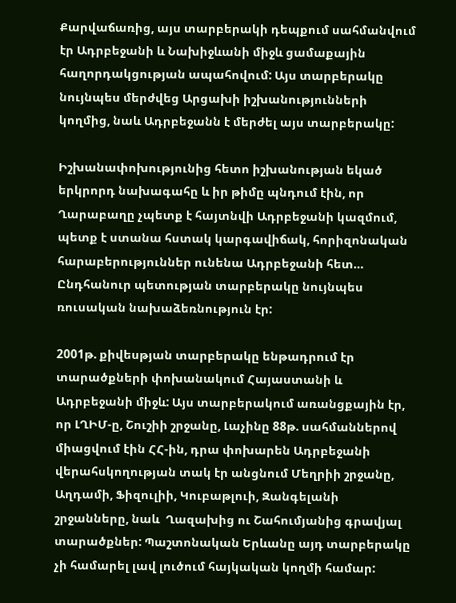Քարվաճառից, այս տարբերակի դեպքում սահմանվում էր Ադրբեջանի և Նախիջևանի միջև ցամաքային հաղորդակցության ապահովում: Այս տարբերակը նույնպես մերժվեց Արցախի իշխանությունների կողմից, նաև Ադրբեջանն է մերժել այս տարբերակը:

Իշխանափոխությունից հետո իշխանության եկած երկրորդ նախագահը և իր թիմը պնդում էին, որ Ղարաբաղը չպետք է հայտնվի Ադրբեջանի կազմում, պետք է ստանա հստակ կարգավիճակ, հորիզոնական հարաբերություններ ունենա Ադրբեջանի հետ… Ընդհանուր պետության տարբերակը նույնպես ռուսական նախաձեռնություն էր:

2001թ. քիվեսթյան տարբերակը ենթադրում էր տարածքների փոխանակում Հայաստանի և Ադրբեջանի միջև: Այս տարբերակում առանցքային էր, որ ԼՂԻՄ-ը, Շուշիի շրջանը, Լաչինը 88թ. սահմաններով միացվում էին ՀՀ-ին, դրա փոխարեն Ադրբեջանի վերահսկողության տակ էր անցնում Մեղրիի շրջանը, Աղդամի, Ֆիզուլիի, Կուբաթլուի, Զանգելանի շրջանները, նաև  Ղազախից ու Շահումյանից գրավյալ տարածքներ: Պաշտոնական Երևանը այդ տարբերակը չի համարել լավ լուծում հայկական կողմի համար: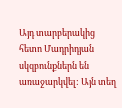Այդ տարբերակից հետո Մադրիդյան սկզբունքներն են առաջարկվել: Այն տեղ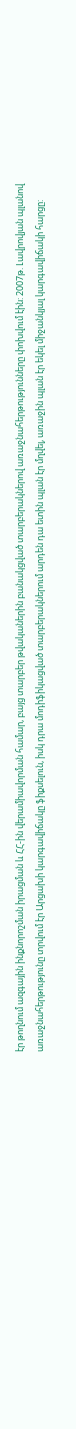էր թողնում ազգային ինքնորոշման իրացման և ՀՀ-ին վերամիավորման համար, բայց տարբեր թվականերին բանակցված տարբերակներով առաջնահերթությունները փոխվում էին: 2007թ. Լավրովյան պլանով առաջնահերթությունը տրվում էր Արցախի կարգավիճակը ֆիքսելուն, իսկ դրա մոդիֆիկացված տարբերակներում արդեն դա ետին պլան էր մղվել, առաջին պլան էր եկել միջանկյալ կարգավիճակի հարցը: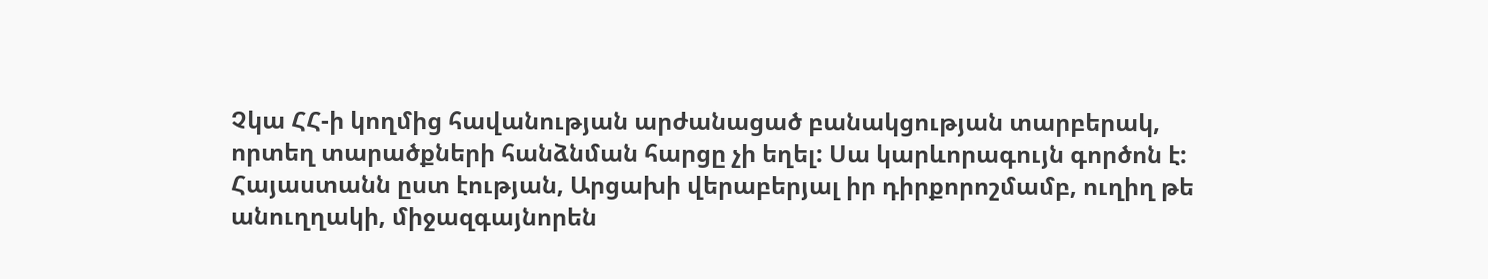Չկա ՀՀ-ի կողմից հավանության արժանացած բանակցության տարբերակ, որտեղ տարածքների հանձնման հարցը չի եղել: Սա կարևորագույն գործոն է: Հայաստանն ըստ էության, Արցախի վերաբերյալ իր դիրքորոշմամբ, ուղիղ թե անուղղակի, միջազգայնորեն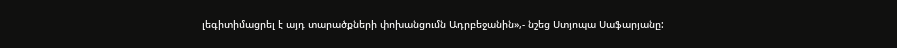լեգիտիմացրել է այդ տարածքների փոխանցումն Ադրբեջանին»,- նշեց Ստյոպա Սաֆարյանը: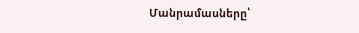Մանրամասները՝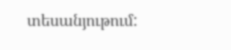տեսանյութում: